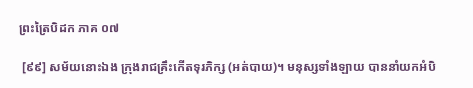ព្រះត្រៃបិដក ភាគ ០៧

 [៩៩] សម័យនោះឯង ក្រុងរាជគ្រឹះកើតទុរភិក្ស (អត់បាយ)។ មនុស្សទាំងឡាយ បាននាំយកអំបិ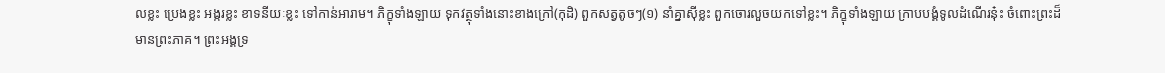លខ្លះ ប្រេងខ្លះ អង្ករខ្លះ ខាទនីយៈខ្លះ ទៅកាន់អារាម។ ភិក្ខុទាំងឡាយ ទុកវត្ថុទាំងនោះខាងក្រៅ(កុដិ) ពួកសត្វតូចៗ(១) នាំគ្នាស៊ីខ្លះ ពួកចោរលួចយកទៅខ្លះ។ ភិក្ខុទាំងឡាយ ក្រាបបង្គំទូលដំណើរនុ៎ះ ចំពោះព្រះដ៏មានព្រះភាគ។ ព្រះអង្គទ្រ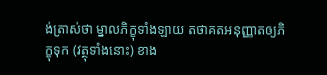ង់ត្រាស់ថា ម្នាលភិក្ខុទាំងឡាយ តថាគតអនុញ្ញាតឲ្យភិក្ខុទុក (វត្ថុទាំងនោះ) ខាង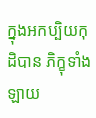ក្នុងអកប្បិយកុដិបាន ភិក្ខុទាំងឡាយ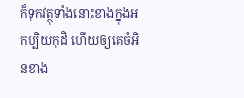ក៏ទុកវត្ថុទាំងនោះខាងក្នុងអកប្បិយកុដិ ហើយឲ្យគេចំអិនខាង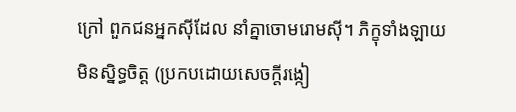ក្រៅ ពួកជនអ្នកស៊ីដែល នាំគ្នាចោមរោមស៊ី។ ភិក្ខុទាំងឡាយ មិនស្និទ្ធចិត្ត (ប្រកបដោយសេចក្តីរង្កៀ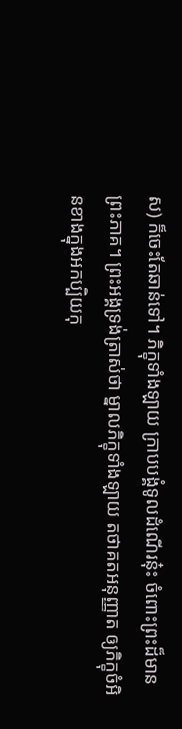ស) ក៏ចេះតែឆាន់ទៅ។ ភិក្ខុទាំងឡាយ ក្រាបបង្គំទូលដំណើរនុ៎ះ ចំពោះព្រះដ៏មានព្រះភាគ។ ព្រះអង្គទ្រង់ត្រាស់ថា ម្នាលភិក្ខុទាំងឡាយ តថាគតអនុញ្ញាត ឲ្យភិក្ខុចំអិនខាងក្នុងអកប្បិយកុ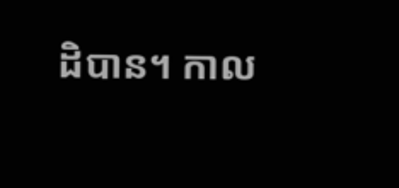ដិបាន។ កាល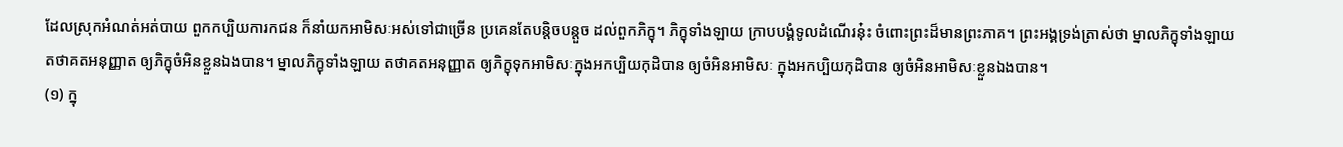ដែលស្រុកអំណត់អត់បាយ ពួកកប្បិយការកជន ក៏នាំយកអាមិសៈអស់ទៅជាច្រើន ប្រគេនតែបន្តិចបន្តួច ដល់ពួកភិក្ខុ។ ភិក្ខុទាំងឡាយ ក្រាបបង្គំទូលដំណើរនុ៎ះ ចំពោះព្រះដ៏មានព្រះភាគ។ ព្រះអង្គទ្រង់ត្រាស់ថា ម្នាលភិក្ខុទាំងឡាយ តថាគតអនុញ្ញាត ឲ្យភិក្ខុចំអិនខ្លួនឯងបាន។ ម្នាលភិក្ខុទាំងឡាយ តថាគតអនុញ្ញាត ឲ្យភិក្ខុទុកអាមិសៈក្នុងអកប្បិយកុដិបាន ឲ្យចំអិនអាមិសៈ ក្នុងអកប្បិយកុដិបាន ឲ្យចំអិនអាមិសៈខ្លួនឯងបាន។
(១) ក្នុ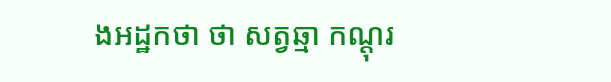ងអដ្ឋកថា ថា សត្វឆ្មា កណ្តុរ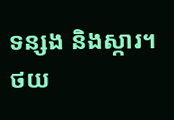ទន្សង និងស្ការ។
ថយ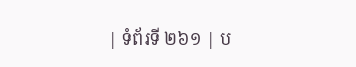| ទំព័រទី ២៦១ | ប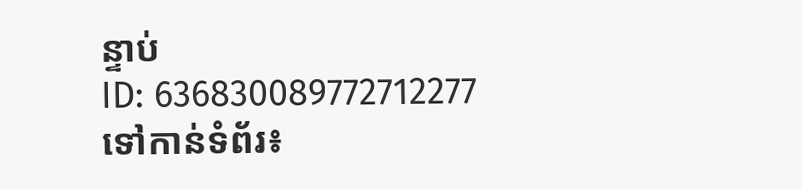ន្ទាប់
ID: 636830089772712277
ទៅកាន់ទំព័រ៖